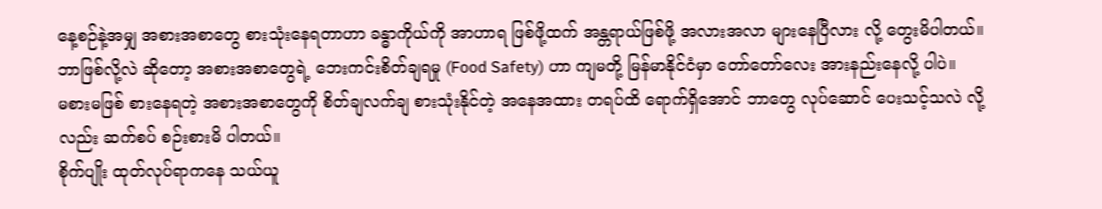နေ့စဉ်နဲ့အမျှ အစားအစာတွေ စားသုံးနေရတာဟာ ခန္ဓာကိုယ်ကို အာဟာရ ဖြစ်ဖို့ထက် အန္တရာယ်ဖြစ်ဖို့ အလားအလာ များနေပြီလား လို့ တွေးမိပါတယ်။ ဘာဖြစ်လို့လဲ ဆိုတော့ အစားအစာတွေရဲ့ ဘေးကင်းစိတ်ချရမှု (Food Safety) ဟာ ကျမတို့ မြန်မာနိုင်ငံမှာ တော်တော်လေး အားနည်းနေလို့ ပါပဲ။
မစားမဖြစ် စားနေရတဲ့ အစားအစာတွေကို စိတ်ချလက်ချ စားသုံးနိုင်တဲ့ အနေအထား တရပ်ထိ ရောက်ရှိအောင် ဘာတွေ လုပ်ဆောင် ပေးသင့်သလဲ လို့လည်း ဆက်စပ် စဉ်းစားမိ ပါတယ်။
စိုက်ပျိုး ထုတ်လုပ်ရာကနေ သယ်ယူ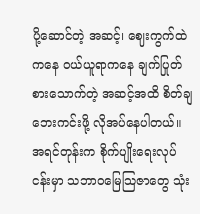ပို့ဆောင်တဲ့ အဆင့်၊ ဈေးကွက်ထဲကနေ ဝယ်ယူရာကနေ ချက်ပြုတ်စားသောက်တဲ့ အဆင့်အထိ စိတ်ချဘေးကင်းဖို့ လိုအပ်နေပါတယ်။
အရင်တုန်းက စိုက်ပျိုးရေးလုပ်ငန်းမှာ သဘာဝမြေသြဇာတွေ သုံး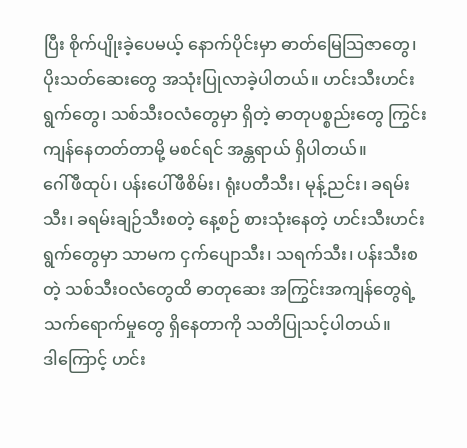ပြီး စိုက်ပျိုးခဲ့ပေမယ့် နောက်ပိုင်းမှာ ဓာတ်မြေသြဇာတွေ၊ ပိုးသတ်ဆေးတွေ အသုံးပြုလာခဲ့ပါတယ်။ ဟင်းသီးဟင်းရွက်တွေ၊ သစ်သီးဝလံတွေမှာ ရှိတဲ့ ဓာတုပစ္စည်းတွေ ကြွင်းကျန်နေတတ်တာမို့ မစင်ရင် အန္တရာယ် ရှိပါတယ်။
ဂေါ်ဖီထုပ်၊ ပန်းပေါ်ဖီစိမ်း၊ ရုံးပတီသီး၊ မုန့်ညင်း၊ ခရမ်းသီး၊ ခရမ်းချဉ်သီးစတဲ့ နေ့စဉ် စားသုံးနေတဲ့ ဟင်းသီးဟင်းရွက်တွေမှာ သာမက ငှက်ပျောသီး၊ သရက်သီး၊ ပန်းသီးစတဲ့ သစ်သီးဝလံတွေထိ ဓာတုဆေး အကြွင်းအကျန်တွေရဲ့ သက်ရောက်မှုတွေ ရှိနေတာကို သတိပြုသင့်ပါတယ်။
ဒါကြောင့် ဟင်း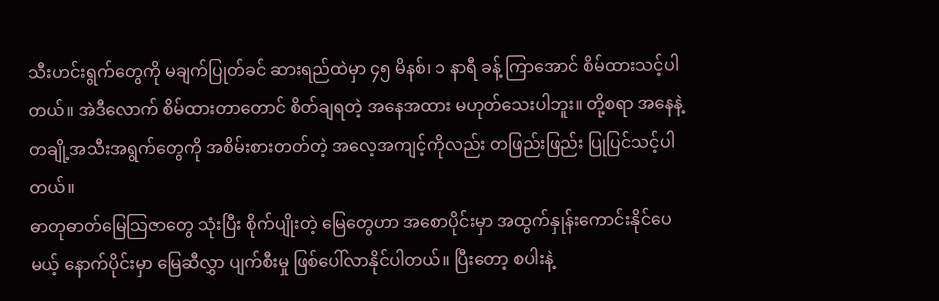သီးဟင်းရွက်တွေကို မချက်ပြုတ်ခင် ဆားရည်ထဲမှာ ၄၅ မိနစ်၊ ၁ နာရီ ခန့် ကြာအောင် စိမ်ထားသင့်ပါတယ်။ အဲဒီလောက် စိမ်ထားတာတောင် စိတ်ချရတဲ့ အနေအထား မဟုတ်သေးပါဘူး။ တို့စရာ အနေနဲ့ တချို့အသီးအရွက်တွေကို အစိမ်းစားတတ်တဲ့ အလေ့အကျင့်ကိုလည်း တဖြည်းဖြည်း ပြုပြင်သင့်ပါတယ်။
ဓာတုဓာတ်မြေသြဇာတွေ သုံးပြီး စိုက်ပျိုးတဲ့ မြေတွေဟာ အစောပိုင်းမှာ အထွက်နှုန်းကောင်းနိုင်ပေမယ့် နောက်ပိုင်းမှာ မြေဆီလွှာ ပျက်စီးမှု ဖြစ်ပေါ်လာနိုင်ပါတယ်။ ပြီးတော့ စပါးနဲ့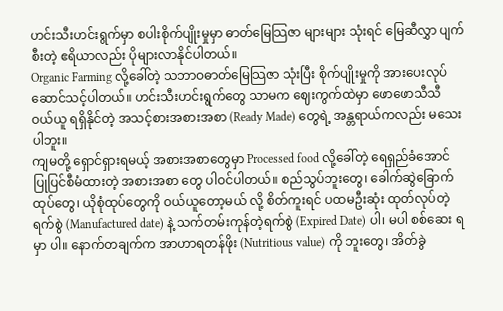ဟင်းသီးဟင်းရွက်မှာ စပါးစိုက်ပျိုးမှုမှာ ဓာတ်မြေသြဇာ များများ သုံးရင် မြေဆီလွှာ ပျက်စီးတဲ့ ဧရိယာလည်း ပိုများလာနိုင်ပါတယ်။
Organic Farming လို့ခေါ်တဲ့ သဘာဝဓာတ်မြေသြဇာ သုံးပြီး စိုက်ပျိုးမှုကို အားပေးလုပ်ဆောင်သင့်ပါတယ်။ ဟင်းသီးဟင်းရွက်တွေ သာမက ဈေးကွက်ထဲမှာ ဖောဖောသီသီ ဝယ်ယူ ရရှိနိုင်တဲ့ အသင့်စားအစားအစာ (Ready Made) တွေရဲ့ အန္တရာယ်ကလည်း မသေးပါဘူး။
ကျမတို့ ရှောင်ရှားရမယ့် အစားအစာတွေမှာ Processed food လို့ခေါ်တဲ့ ရေရှည်ခံအောင် ပြုပြင်စီမံထားတဲ့ အစားအစာ တွေ ပါဝင်ပါတယ်။ စည်သွပ်ဘူးတွေ၊ ခေါက်ဆွဲခြောက်ထုပ်တွေ၊ ယိုစုံထုပ်တွေကို ဝယ်ယူတော့မယ် လို့ စိတ်ကူးရင် ပထမဦးဆုံး ထုတ်လုပ်တဲ့ ရက်စွဲ (Manufactured date) နဲ့ သက်တမ်းကုန်တဲ့ရက်စွဲ (Expired Date) ပါ၊ မပါ စစ်ဆေး ရမှာ ပါ။ နောက်တချက်က အာဟာရတန်ဖိုး (Nutritious value) ကို ဘူးတွေ၊ အိတ်ခွဲ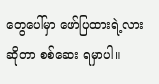တွေပေါ်မှာ ဖော်ပြထားရဲ့လား ဆိုတာ စစ်ဆေး ရမှာပါ။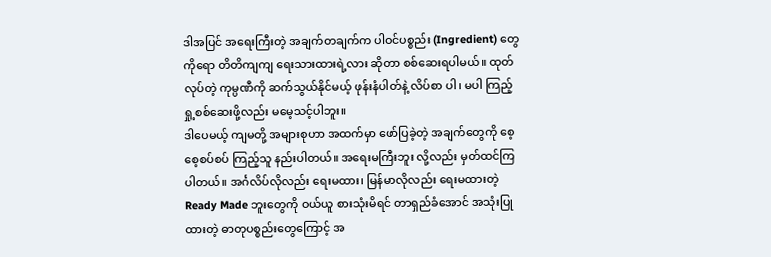ဒါအပြင် အရေးကြီးတဲ့ အချက်တချက်က ပါဝင်ပစ္စည်း (Ingredient) တွေကိုရော တိတိကျကျ ရေးသားထားရဲ့လား ဆိုတာ စစ်ဆေးရပါမယ်။ ထုတ်လုပ်တဲ့ ကုမ္ပဏီကို ဆက်သွယ်နိုင်မယ့် ဖုန်းနံပါတ်နဲ့ လိပ်စာ ပါ၊ မပါ ကြည့်ရှု့စစ်ဆေးဖို့လည်း မမေ့သင့်ပါဘူး။
ဒါပေမယ့် ကျမတို့ အများစုဟာ အထက်မှာ ဖော်ပြခဲ့တဲ့ အချက်တွေကို စေ့စေ့စပ်စပ် ကြည့်သူ နည်းပါတယ်။ အရေးမကြီးဘူး လို့လည်း မှတ်ထင်ကြပါတယ်။ အင်္ဂလိပ်လိုလည်း ရေးမထား၊ မြန်မာလိုလည်း ရေးမထားတဲ့ Ready Made ဘူးတွေကို ဝယ်ယူ စားသုံးမိရင် တာရှည်ခံအောင် အသုံးပြုထားတဲ့ ဓာတုပစ္စည်းတွေကြောင့် အ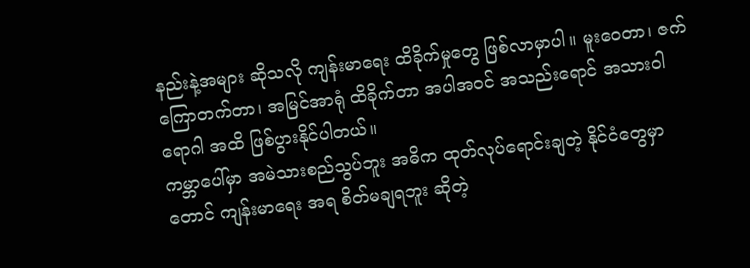နည်းနဲ့အများ ဆိုသလို ကျန်းမာရေး ထိခိုက်မှုတွေ ဖြစ်လာမှာပါ။ မူးဝေတာ၊ ဇက်ကြောတက်တာ၊ အမြင်အာရုံ ထိခိုက်တာ အပါအဝင် အသည်းရောင် အသားဝါ ရောဂါ အထိ ဖြစ်ပွားနိုင်ပါတယ်။
ကမ္ဘာပေါ်မှာ အမဲသားစည်သွပ်ဘူး အဓိက ထုတ်လုပ်ရောင်းချတဲ့ နိုင်ငံတွေမှာတောင် ကျန်းမာရေး အရ စိတ်မချရဘူး ဆိုတဲ့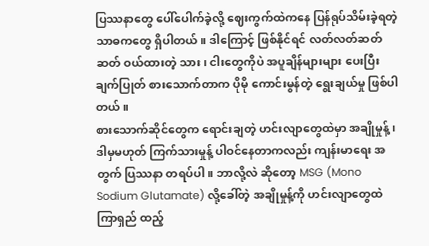ပြဿနာတွေ ပေါ်ပေါက်ခဲ့လို့ ဈေးကွက်ထဲကနေ ပြန်ရုပ်သိမ်းခဲ့ရတဲ့ သာဓကတွေ ရှိပါတယ်။ ဒါကြောင့် ဖြစ်နိုင်ရင် လတ်လတ်ဆတ်ဆတ် ဝယ်ထားတဲ့ သား၊ ငါးတွေကိုပဲ အပူချိန်များများ ပေးပြီး ချက်ပြုတ် စားသောက်တာက ပိုမို ကောင်းမွန်တဲ့ ရွေးချယ်မှု ဖြစ်ပါတယ်။
စားသောက်ဆိုင်တွေက ရောင်းချတဲ့ ဟင်းလျာတွေထဲမှာ အချိုမှုန့်၊ ဒါမှမဟုတ် ကြက်သားမှုန့် ပါဝင်နေတာကလည်း ကျန်းမာရေး အတွက် ပြဿနာ တရပ်ပါ။ ဘာလို့လဲ ဆိုတော့ MSG (Mono Sodium Glutamate) လို့ခေါ်တဲ့ အချိုမှုန့်ကို ဟင်းလျာတွေထဲ ကြာရှည် ထည့်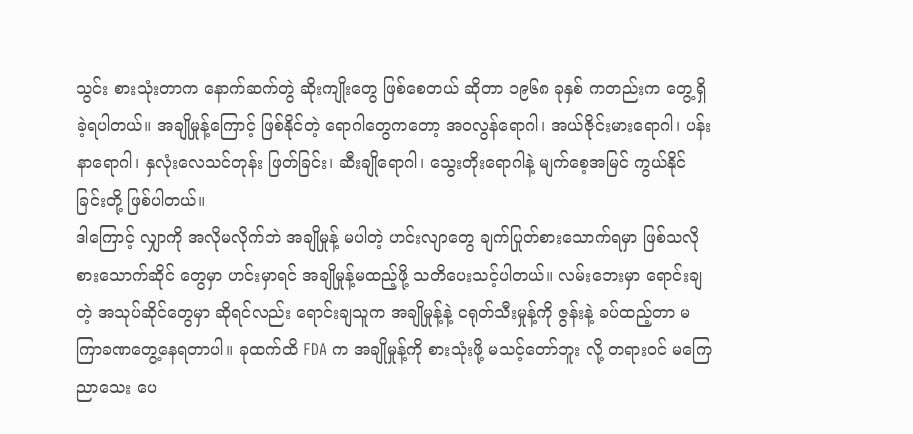သွင်း စားသုံးတာက နောက်ဆက်တွဲ ဆိုးကျိုးတွေ ဖြစ်စေတယ် ဆိုတာ ၁၉၆၈ ခုနှစ် ကတည်းက တွေ့ရှိခဲ့ရပါတယ်။ အချိုမှုန့်ကြောင့် ဖြစ်နိုင်တဲ့ ရောဂါတွေကတော့ အဝလွန်ရောဂါ၊ အယ်ဇိုင်းမားရောဂါ၊ ပန်းနာရောဂါ၊ နှလုံးလေသင်တုန်း ဖြတ်ခြင်း၊ ဆီးချိုရောဂါ၊ သွေးတိုးရောဂါနဲ့ မျက်စေ့အမြင် ကွယ်နိုင်ခြင်းတို့ ဖြစ်ပါတယ်။
ဒါကြောင့် လျှာကို အလိုမလိုက်ဘဲ အချိုမှုန့် မပါတဲ့ ဟင်းလျာတွေ ချက်ပြုတ်စားသောက်ရမှာ ဖြစ်သလို စားသောက်ဆိုင် တွေမှာ ဟင်းမှာရင် အချိုမှုန့်မထည့်ဖို့ သတိပေးသင့်ပါတယ်။ လမ်းဘေးမှာ ရောင်းချတဲ့ အသုပ်ဆိုင်တွေမှာ ဆိုရင်လည်း ရောင်းချသူက အချိုမှုန့်နဲ့ ငရုတ်သီးမှုန့်ကို ဇွန်းနဲ့ ခပ်ထည့်တာ မကြာခဏတွေ့နေရတာပါ။ ခုထက်ထိ FDA က အချိုမှုန့်ကို စားသုံးဖို့ မသင့်တော်ဘူး လို့ တရားဝင် မကြေညာသေး ပေ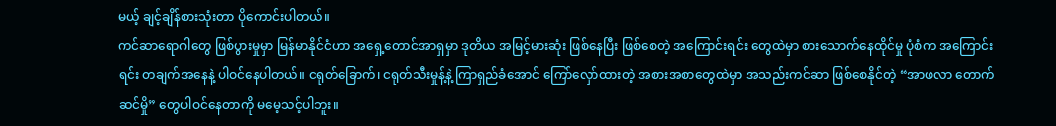မယ့် ချင့်ချိန်စားသုံးတာ ပိုကောင်းပါတယ်။
ကင်ဆာရောဂါတွေ ဖြစ်ပွားမှုမှာ မြန်မာနိုင်ငံဟာ အရှေ့တောင်အာရှမှာ ဒုတိယ အမြင့်မားဆုံး ဖြစ်နေပြီး ဖြစ်စေတဲ့ အကြောင်းရင်း တွေထဲမှာ စားသောက်နေထိုင်မှု ပုံစံက အကြောင်းရင်း တချက်အနေနဲ့ ပါဝင်နေပါတယ်။ ငရုတ်ခြောက်၊ ငရုတ်သီးမှုန့်နဲ့ ကြာရှည်ခံအောင် ကြော်လှော်ထားတဲ့ အစားအစာတွေထဲမှာ အသည်းကင်ဆာ ဖြစ်စေနိုင်တဲ့ “အာဖလာ တောက်ဆင်မှို” တွေပါဝင်နေတာကို မမေ့သင့်ပါဘူး။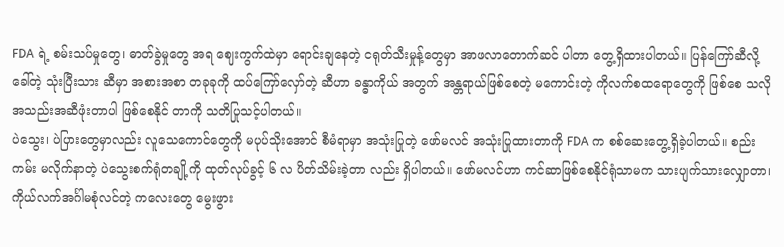FDA ရဲ့ စမ်းသပ်မှုတွေ၊ ဓာတ်ခွဲမှုတွေ အရ ဈေးကွက်ထဲမှာ ရောင်းချနေတဲ့ ငရုတ်သီးမှုန့်တွေမှာ အာဖလာတောက်ဆင် ပါတာ တွေ့ရှိထားပါတယ်။ ပြန်ကြော်ဆီလို့ခေါ်တဲ့ သုံးပြီးသား ဆီမှာ အစားအစာ တခုခုကို ထပ်ကြော်လှော်တဲ့ ဆီဟာ ခန္ဓာကိုယ် အတွက် အန္တရာယ်ဖြစ်စေတဲ့ မကောင်းတဲ့ ကိုလက်စထရောတွေကို ဖြစ်စေ သလို အသည်းအဆီဖုံးတာပါ ဖြစ်စေနိုင် တာကို သတိပြုသင့်ပါတယ်။
ပဲသွေး၊ ပဲပြားတွေမှာလည်း လူသေကောင်တွေကို မပုပ်သိုးအောင် စီမံရာမှာ အသုံးပြုတဲ့ ဖော်မလင် အသုံးပြုထားတာကို FDA က စစ်ဆေးတွေ့ရှိခဲ့ပါတယ်။ စည်းကမ်း မလိုက်နာတဲ့ ပဲသွေးစက်ရုံတချို့ကို ထုတ်လုပ်ခွင့် ၆ လ ပိတ်သိမ်းခဲ့တာ လည်း ရှိပါတယ်။ ဖော်မလင်ဟာ ကင်ဆာဖြစ်စေနိုင်ရုံသာမက သားပျက်သားလျှောတာ၊ ကိုယ်လက်အင်္ဂါမစုံလင်တဲ့ ကလေးတွေ မွေးဖွား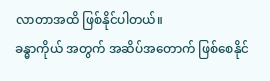လာတာအထိ ဖြစ်နိုင်ပါတယ်။
ခန္ဓာကိုယ် အတွက် အဆိပ်အတောက် ဖြစ်စေနိုင်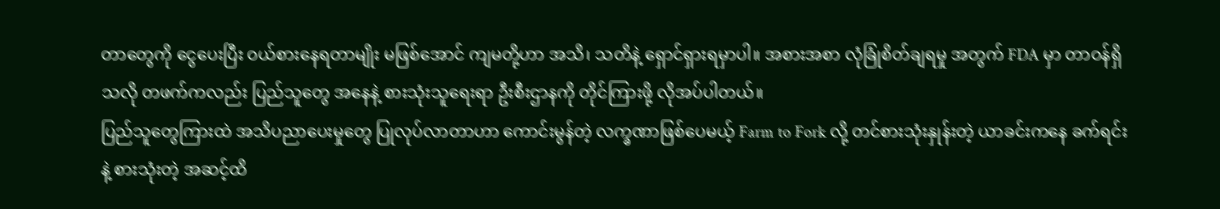တာတွေကို ငွေပေးပြီး ဝယ်စားနေရတာမျိုး မဖြစ်အောင် ကျမတို့ဟာ အသိ၊ သတိနဲ့ ရှောင်ရှားရမှာပါ။ အစားအစာ လုံခြုံစိတ်ချရမှု အတွက် FDA မှာ တာဝန်ရှိသလို တဖက်ကလည်း ပြည်သူတွေ အနေနဲ့ စားသုံးသူရေးရာ ဦးစီးဌာနကို တိုင်ကြားဖို့ လိုအပ်ပါတယ်။
ပြည်သူတွေကြားထဲ အသိပညာပေးမှုတွေ ပြုလုပ်လာတာဟာ ကောင်းမွန်တဲ့ လက္ခဏာဖြစ်ပေမယ့် Farm to Fork လို့ တင်စားသုံးနှုန်းတဲ့ ယာခင်းကနေ ခက်ရင်းနဲ့ စားသုံးတဲ့ အဆင့်ထိ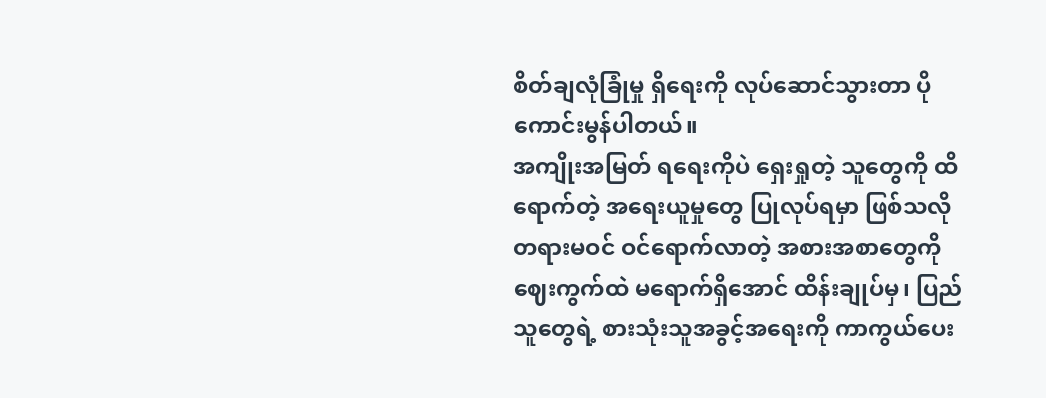စိတ်ချလုံခြုံမှု ရှိရေးကို လုပ်ဆောင်သွားတာ ပိုကောင်းမွန်ပါတယ်။
အကျိုးအမြတ် ရရေးကိုပဲ ရှေးရှုတဲ့ သူတွေကို ထိရောက်တဲ့ အရေးယူမှုတွေ ပြုလုပ်ရမှာ ဖြစ်သလို တရားမဝင် ဝင်ရောက်လာတဲ့ အစားအစာတွေကို ဈေးကွက်ထဲ မရောက်ရှိအောင် ထိန်းချုပ်မှ၊ ပြည်သူတွေရဲ့ စားသုံးသူအခွင့်အရေးကို ကာကွယ်ပေး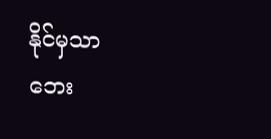နိုင်မှသာ ဘေး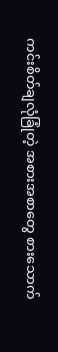ကင်းစိတ်ချလုံခြုံတဲ့ အစားအစာတွေ စားသောက်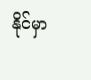နိုင်မှာ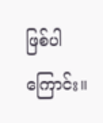ဖြစ်ပါကြောင်း။